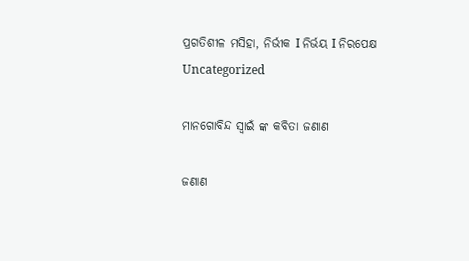ପ୍ରଗତିଶୀଳ ମସିହା, ନିର୍ଭୀକ I ନିର୍ଭୟ I ନିରପେକ୍ଷ
Uncategorized

ମାନଗୋବିନ୍ଦ ସ୍ବାଇଁ ଙ୍କ କବିତା ଜଣାଣ

ଜଣାଣ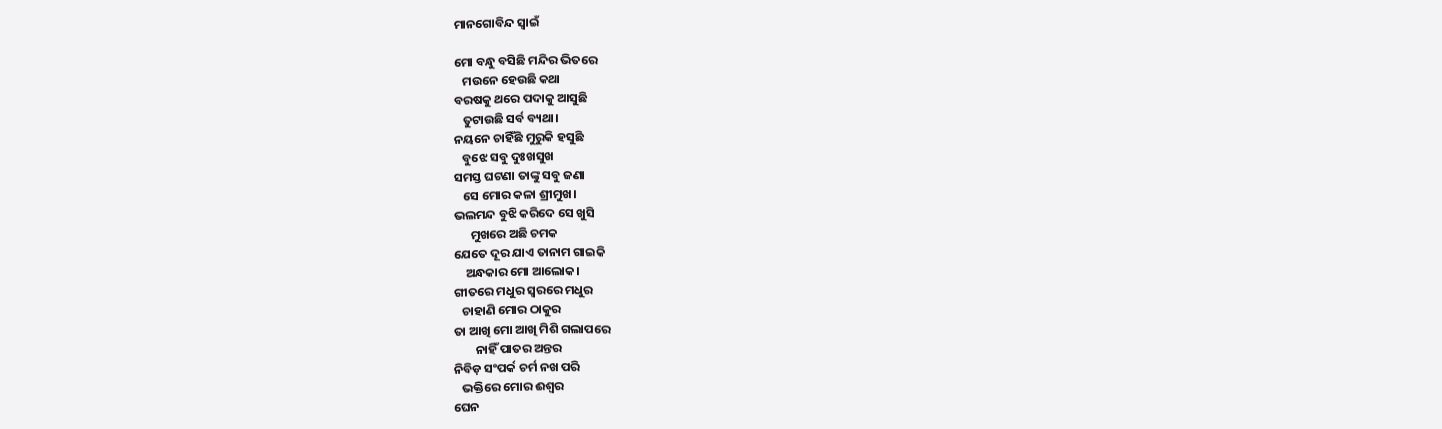ମାନଗୋବିନ୍ଦ ସ୍ବାଇଁ

ମୋ ବନ୍ଧୁ ବସିଛି ମନ୍ଦିର ଭିତରେ
   ମଉନେ ହେଉଛି କଥା
ବରଷକୁ ଥରେ ପଦାକୁ ଆସୁଛି
   ତୁଟାଉଛି ସର୍ବ ବ୍ୟଥା।
ନୟନେ ଚାହିଁଛି ମୁରୁକି ହସୁଛି
   ବୁଝେ ସବୁ ଦୁଃଖସୁଖ
ସମସ୍ତ ଘଟଣା ତାଙ୍କୁ ସବୁ ଜଣା
   ସେ ମୋର କଳା ଶ୍ରୀମୁଖ।
ଭଲମନ୍ଦ ବୁଝି କରିଦେ ସେ ଖୁସି
      ମୁଖରେ ଅଛି ଚମକ
ଯେତେ ଦୂର ଯାଏ ତାନାମ ଗାଇକି
    ଅନ୍ଧକାର ମୋ ଆଲୋକ।
ଗୀତରେ ମଧୁର ସ୍ଵରରେ ମଧୁର
   ଚାହାଣି ମୋର ଠାକୁର
ତା ଆଖି ମୋ ଆଖି ମିଶି ଗଲାପରେ
        ନାହିଁ ପାତର ଅନ୍ତର
ନିବିଡ଼ ସଂପର୍କ ଚର୍ମ ନଖ ପରି
   ଭକ୍ତିରେ ମୋର ଈଶ୍ୱର
ଘେନ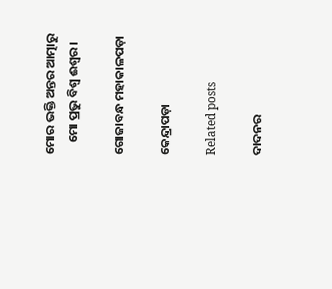ମୋର ଭକ୍ତି ଅନ୍ତର ଆତ୍ମାରୁ
    ମୋ ପ୍ରଭୁ ବିଶ୍ବ ଈଶ୍ୱର।

ଗୋଜାବନ୍ଧ ମହାକାଳପଡ଼ା

କେନ୍ଦ୍ରାପଡ଼ା

Related posts

ଦାଦନର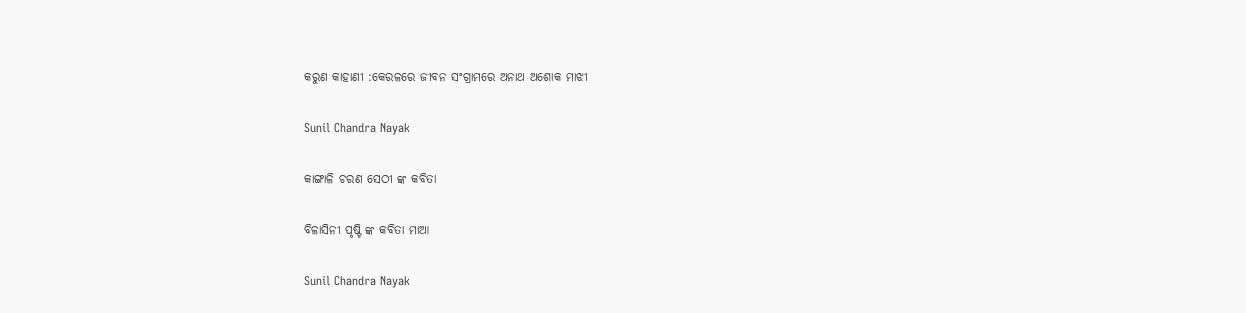କରୁଣ କାହାଣୀ :କେରଳରେ ଜୀବନ ସଂଗ୍ରାମରେ ଅନାଥ ଅଶୋକ ମାଝୀ

Sunil Chandra Nayak

କାଙ୍ଗାଳି ଚରଣ ସେଠୀ ଙ୍କ କବିତା

ବିଳାସିନୀ ପୃଷ୍ଟି ଙ୍କ କବିତା ମାଆ

Sunil Chandra Nayak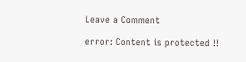Leave a Comment

error: Content is protected !!